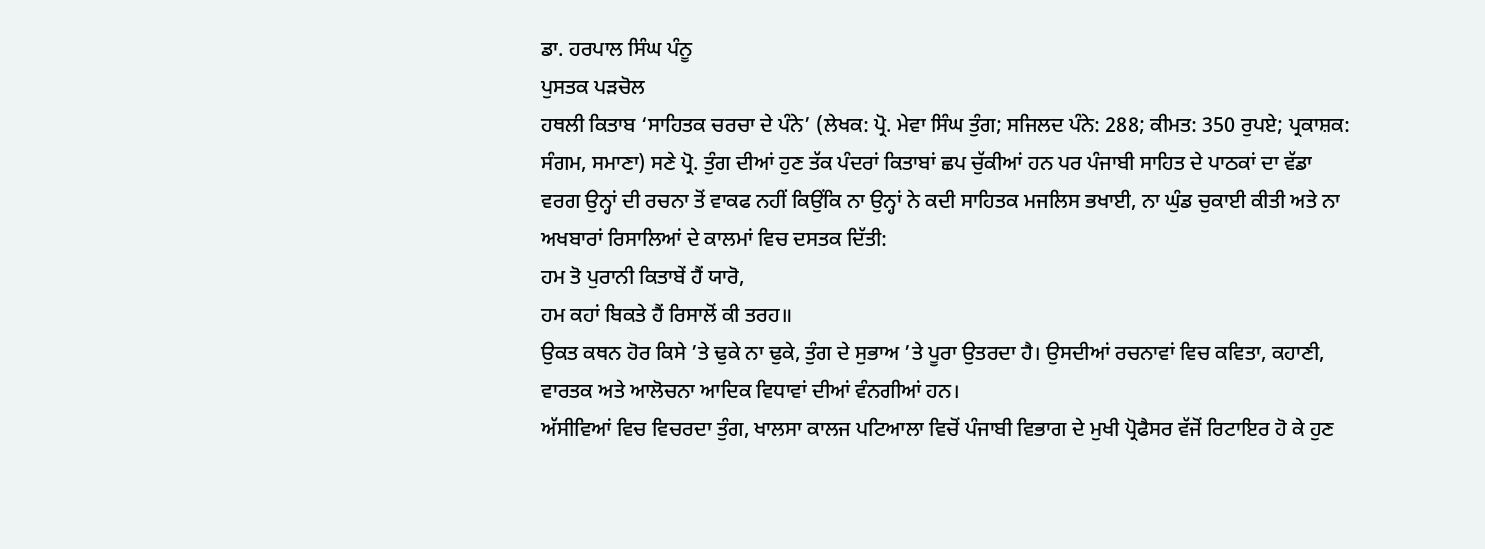ਡਾ. ਹਰਪਾਲ ਸਿੰਘ ਪੰਨੂ
ਪੁਸਤਕ ਪੜਚੋਲ
ਹਥਲੀ ਕਿਤਾਬ ‘ਸਾਹਿਤਕ ਚਰਚਾ ਦੇ ਪੰਨੇ’ (ਲੇਖਕ: ਪ੍ਰੋ. ਮੇਵਾ ਸਿੰਘ ਤੁੰਗ; ਸਜਿਲਦ ਪੰਨੇ: 288; ਕੀਮਤ: 350 ਰੁਪਏ; ਪ੍ਰਕਾਸ਼ਕ: ਸੰਗਮ, ਸਮਾਣਾ) ਸਣੇ ਪ੍ਰੋ. ਤੁੰਗ ਦੀਆਂ ਹੁਣ ਤੱਕ ਪੰਦਰਾਂ ਕਿਤਾਬਾਂ ਛਪ ਚੁੱਕੀਆਂ ਹਨ ਪਰ ਪੰਜਾਬੀ ਸਾਹਿਤ ਦੇ ਪਾਠਕਾਂ ਦਾ ਵੱਡਾ ਵਰਗ ਉਨ੍ਹਾਂ ਦੀ ਰਚਨਾ ਤੋਂ ਵਾਕਫ ਨਹੀਂ ਕਿਉਂਕਿ ਨਾ ਉਨ੍ਹਾਂ ਨੇ ਕਦੀ ਸਾਹਿਤਕ ਮਜਲਿਸ ਭਖਾਈ, ਨਾ ਘੁੰਡ ਚੁਕਾਈ ਕੀਤੀ ਅਤੇ ਨਾ ਅਖਬਾਰਾਂ ਰਿਸਾਲਿਆਂ ਦੇ ਕਾਲਮਾਂ ਵਿਚ ਦਸਤਕ ਦਿੱਤੀ:
ਹਮ ਤੋ ਪੁਰਾਨੀ ਕਿਤਾਬੇਂ ਹੈਂ ਯਾਰੋ,
ਹਮ ਕਹਾਂ ਬਿਕਤੇ ਹੈਂ ਰਿਸਾਲੋਂ ਕੀ ਤਰਹ॥
ਉਕਤ ਕਥਨ ਹੋਰ ਕਿਸੇ ’ਤੇ ਢੁਕੇ ਨਾ ਢੁਕੇ, ਤੁੰਗ ਦੇ ਸੁਭਾਅ ’ਤੇ ਪੂਰਾ ਉਤਰਦਾ ਹੈ। ਉਸਦੀਆਂ ਰਚਨਾਵਾਂ ਵਿਚ ਕਵਿਤਾ, ਕਹਾਣੀ, ਵਾਰਤਕ ਅਤੇ ਆਲੋਚਨਾ ਆਦਿਕ ਵਿਧਾਵਾਂ ਦੀਆਂ ਵੰਨਗੀਆਂ ਹਨ।
ਅੱਸੀਵਿਆਂ ਵਿਚ ਵਿਚਰਦਾ ਤੁੰਗ, ਖਾਲਸਾ ਕਾਲਜ ਪਟਿਆਲਾ ਵਿਚੋਂ ਪੰਜਾਬੀ ਵਿਭਾਗ ਦੇ ਮੁਖੀ ਪ੍ਰੋਫੈਸਰ ਵੱਜੋਂ ਰਿਟਾਇਰ ਹੋ ਕੇ ਹੁਣ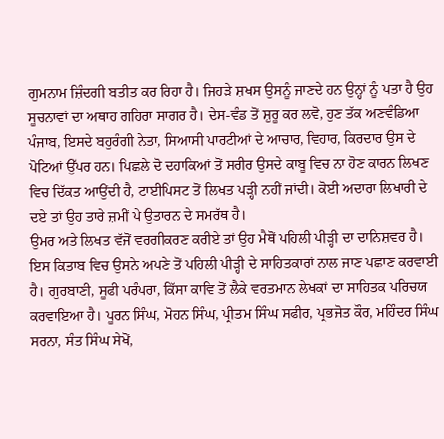ਗੁਮਨਾਮ ਜ਼ਿੰਦਗੀ ਬਤੀਤ ਕਰ ਰਿਹਾ ਹੈ। ਜਿਹੜੇ ਸ਼ਖਸ ਉਸਨੂੰ ਜਾਣਦੇ ਹਨ ਉਨ੍ਹਾਂ ਨੂੰ ਪਤਾ ਹੈ ਉਹ ਸੂਚਨਾਵਾਂ ਦਾ ਅਥਾਹ ਗਹਿਰਾ ਸਾਗਰ ਹੈ। ਦੇਸ-ਵੰਡ ਤੋਂ ਸ਼ੁਰੂ ਕਰ ਲਵੋ, ਹੁਣ ਤੱਕ ਅਣਵੰਡਿਆ ਪੰਜਾਬ, ਇਸਦੇ ਬਹੁਰੰਗੀ ਨੇਤਾ, ਸਿਆਸੀ ਪਾਰਟੀਆਂ ਦੇ ਆਚਾਰ, ਵਿਹਾਰ, ਕਿਰਦਾਰ ਉਸ ਦੇ ਪੋਟਿਆਂ ਉੱਪਰ ਹਨ। ਪਿਛਲੇ ਦੋ ਦਹਾਕਿਆਂ ਤੋਂ ਸਰੀਰ ਉਸਦੇ ਕਾਬੂ ਵਿਚ ਨਾ ਹੋਣ ਕਾਰਨ ਲਿਖਣ ਵਿਚ ਦਿੱਕਤ ਆਉਂਦੀ ਹੈ, ਟਾਈਪਿਸਟ ਤੋਂ ਲਿਖਤ ਪੜ੍ਹੀ ਨਹੀਂ ਜਾਂਦੀ। ਕੋਈ ਅਦਾਰਾ ਲਿਖਾਰੀ ਦੇ ਦਏ ਤਾਂ ਉਹ ਤਾਰੇ ਜ਼ਮੀਂ ਪੇ ਉਤਾਰਨ ਦੇ ਸਮਰੱਥ ਹੈ।
ਉਮਰ ਅਤੇ ਲਿਖਤ ਵੱਜੋਂ ਵਰਗੀਕਰਣ ਕਰੀਏ ਤਾਂ ਉਹ ਮੈਥੋਂ ਪਹਿਲੀ ਪੀੜ੍ਹੀ ਦਾ ਦਾਨਿਸ਼ਵਰ ਹੈ। ਇਸ ਕਿਤਾਬ ਵਿਚ ਉਸਨੇ ਅਪਣੇ ਤੋਂ ਪਹਿਲੀ ਪੀੜ੍ਹੀ ਦੇ ਸਾਹਿਤਕਾਰਾਂ ਨਾਲ ਜਾਣ ਪਛਾਣ ਕਰਵਾਈ ਹੈ। ਗੁਰਬਾਣੀ, ਸੂਫੀ ਪਰੰਪਰਾ, ਕਿੱਸਾ ਕਾਵਿ ਤੋਂ ਲੈਕੇ ਵਰਤਮਾਨ ਲੇਖਕਾਂ ਦਾ ਸਾਹਿਤਕ ਪਰਿਚਯ ਕਰਵਾਇਆ ਹੈ। ਪੂਰਨ ਸਿੰਘ, ਮੋਹਨ ਸਿੰਘ, ਪ੍ਰੀਤਮ ਸਿੰਘ ਸਫੀਰ, ਪ੍ਰਭਜੋਤ ਕੌਰ, ਮਹਿੰਦਰ ਸਿੰਘ ਸਰਨਾ, ਸੰਤ ਸਿੰਘ ਸੇਖੋਂ,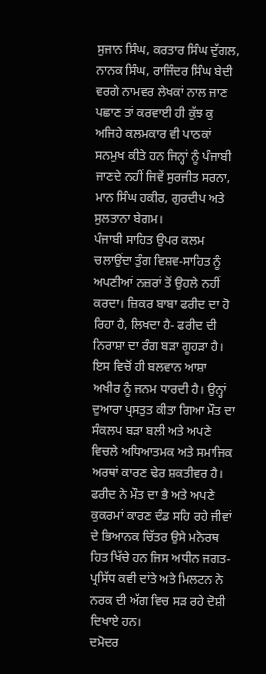ਸੁਜਾਨ ਸਿੰਘ, ਕਰਤਾਰ ਸਿੰਘ ਦੁੱਗਲ, ਨਾਨਕ ਸਿੰਘ, ਰਾਜਿੰਦਰ ਸਿੰਘ ਬੇਦੀ ਵਰਗੇ ਨਾਮਵਰ ਲੇਖਕਾਂ ਨਾਲ ਜਾਣ ਪਛਾਣ ਤਾਂ ਕਰਵਾਈ ਹੀ ਕੁੱਝ ਕੁ ਅਜਿਹੇ ਕਲਮਕਾਰ ਵੀ ਪਾਠਕਾਂ ਸਨਮੁਖ ਕੀਤੇ ਹਨ ਜਿਨ੍ਹਾਂ ਨੂੰ ਪੰਜਾਬੀ ਜਾਣਦੇ ਨਹੀਂ ਜਿਵੇਂ ਸੁਰਜੀਤ ਸਰਨਾ, ਮਾਨ ਸਿੰਘ ਹਕੀਰ, ਗੁਰਦੀਪ ਅਤੇ ਸੁਲਤਾਨਾ ਬੇਗਮ।
ਪੰਜਾਬੀ ਸਾਹਿਤ ਉਪਰ ਕਲਮ ਚਲਾਉਂਦਾ ਤੁੰਗ ਵਿਸ਼ਵ-ਸਾਹਿਤ ਨੂੰ ਅਪਣੀਆਂ ਨਜ਼ਰਾਂ ਤੋਂ ਉਹਲੇ ਨਹੀਂ ਕਰਦਾ। ਜ਼ਿਕਰ ਬਾਬਾ ਫਰੀਦ ਦਾ ਹੋ ਰਿਹਾ ਹੈ, ਲਿਖਦਾ ਹੈ- ਫਰੀਦ ਦੀ ਨਿਰਾਸ਼ਾ ਦਾ ਰੰਗ ਬੜਾ ਗੂਹੜਾ ਹੈ। ਇਸ ਵਿਚੋਂ ਹੀ ਬਲਵਾਨ ਆਸ਼ਾ ਅਖੀਰ ਨੂੰ ਜਨਮ ਧਾਰਦੀ ਹੈ। ਉਨ੍ਹਾਂ ਦੁਆਰਾ ਪ੍ਰਸਤੁਤ ਕੀਤਾ ਗਿਆ ਮੌਤ ਦਾ ਸੰਕਲਪ ਬੜਾ ਬਲੀ ਅਤੇ ਅਪਣੇ ਵਿਚਲੇ ਅਧਿਆਤਮਕ ਅਤੇ ਸਮਾਜਿਕ ਅਰਥਾਂ ਕਾਰਣ ਢੇਰ ਸ਼ਕਤੀਵਰ ਹੈ। ਫਰੀਦ ਨੇ ਮੌਤ ਦਾ ਭੈ ਅਤੇ ਅਪਣੇ ਕੁਕਰਮਾਂ ਕਾਰਣ ਦੰਡ ਸਹਿ ਰਹੇ ਜੀਵਾਂ ਦੇ ਭਿਆਨਕ ਚਿੱਤਰ ਉਸੇ ਮਨੋਰਥ ਹਿਤ ਖਿੱਚੇ ਹਨ ਜਿਸ ਅਧੀਨ ਜਗਤ-ਪ੍ਰਸਿੱਧ ਕਵੀ ਦਾਂਤੇ ਅਤੇ ਮਿਲਟਨ ਨੇ ਨਰਕ ਦੀ ਅੱਗ ਵਿਚ ਸੜ ਰਹੇ ਦੋਸ਼ੀ ਦਿਖਾਏ ਹਨ।
ਦਮੋਦਰ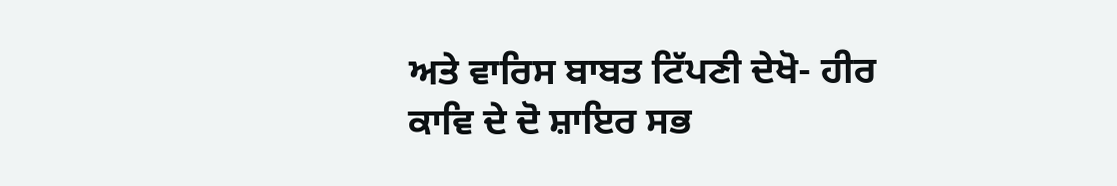ਅਤੇ ਵਾਰਿਸ ਬਾਬਤ ਟਿੱਪਣੀ ਦੇਖੋ- ਹੀਰ ਕਾਵਿ ਦੇ ਦੋ ਸ਼ਾਇਰ ਸਭ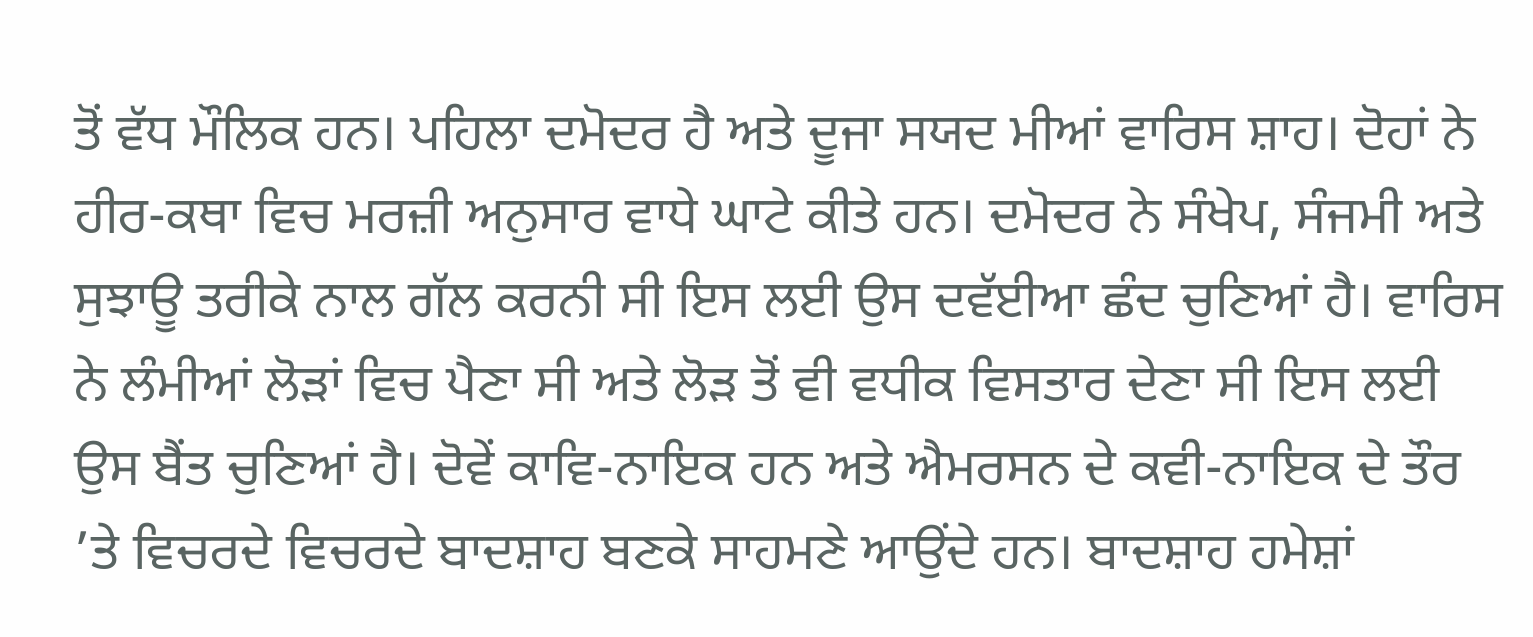ਤੋਂ ਵੱਧ ਮੌਲਿਕ ਹਨ। ਪਹਿਲਾ ਦਮੋਦਰ ਹੈ ਅਤੇ ਦੂਜਾ ਸਯਦ ਮੀਆਂ ਵਾਰਿਸ ਸ਼ਾਹ। ਦੋਹਾਂ ਨੇ ਹੀਰ-ਕਥਾ ਵਿਚ ਮਰਜ਼ੀ ਅਨੁਸਾਰ ਵਾਧੇ ਘਾਟੇ ਕੀਤੇ ਹਨ। ਦਮੋਦਰ ਨੇ ਸੰਖੇਪ, ਸੰਜਮੀ ਅਤੇ ਸੁਝਾਊ ਤਰੀਕੇ ਨਾਲ ਗੱਲ ਕਰਨੀ ਸੀ ਇਸ ਲਈ ਉਸ ਦਵੱਈਆ ਛੰਦ ਚੁਣਿਆਂ ਹੈ। ਵਾਰਿਸ ਨੇ ਲੰਮੀਆਂ ਲੋੜਾਂ ਵਿਚ ਪੈਣਾ ਸੀ ਅਤੇ ਲੋੜ ਤੋਂ ਵੀ ਵਧੀਕ ਵਿਸਤਾਰ ਦੇਣਾ ਸੀ ਇਸ ਲਈ ਉਸ ਬੈਂਤ ਚੁਣਿਆਂ ਹੈ। ਦੋਵੇਂ ਕਾਵਿ-ਨਾਇਕ ਹਨ ਅਤੇ ਐਮਰਸਨ ਦੇ ਕਵੀ-ਨਾਇਕ ਦੇ ਤੌਰ ’ਤੇ ਵਿਚਰਦੇ ਵਿਚਰਦੇ ਬਾਦਸ਼ਾਹ ਬਣਕੇ ਸਾਹਮਣੇ ਆਉਂਦੇ ਹਨ। ਬਾਦਸ਼ਾਹ ਹਮੇਸ਼ਾਂ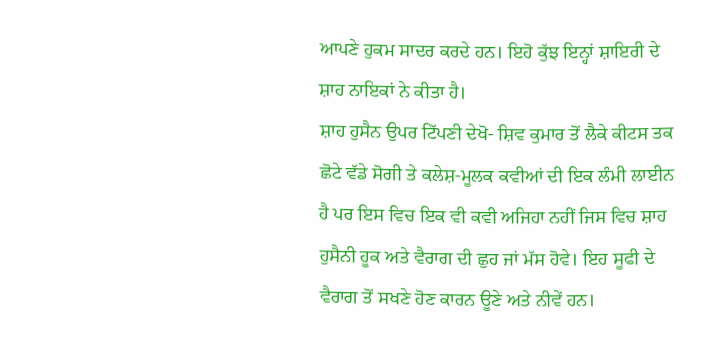ਆਪਣੇ ਹੁਕਮ ਸਾਦਰ ਕਰਦੇ ਹਨ। ਇਹੋ ਕੁੱਝ ਇਨ੍ਹਾਂ ਸ਼ਾਇਰੀ ਦੇ ਸ਼ਾਹ ਨਾਇਕਾਂ ਨੇ ਕੀਤਾ ਹੈ।
ਸ਼ਾਹ ਹੁਸੈਨ ਉਪਰ ਟਿੱਪਣੀ ਦੇਖੋ- ਸ਼ਿਵ ਕੁਮਾਰ ਤੋਂ ਲੈਕੇ ਕੀਟਸ ਤਕ ਛੋਟੇ ਵੱਡੇ ਸੋਗੀ ਤੇ ਕਲੇਸ਼-ਮੂਲਕ ਕਵੀਆਂ ਦੀ ਇਕ ਲੰਮੀ ਲਾਈਨ ਹੈ ਪਰ ਇਸ ਵਿਚ ਇਕ ਵੀ ਕਵੀ ਅਜਿਹਾ ਨਹੀਂ ਜਿਸ ਵਿਚ ਸ਼ਾਹ ਹੁਸੈਨੀ ਹੂਕ ਅਤੇ ਵੈਰਾਗ ਦੀ ਛੁਹ ਜਾਂ ਮੱਸ ਹੋਵੇ। ਇਹ ਸੂਫੀ ਦੇ ਵੈਰਾਗ ਤੋਂ ਸਖਣੇ ਹੋਣ ਕਾਰਨ ਊਣੇ ਅਤੇ ਨੀਵੇਂ ਹਨ।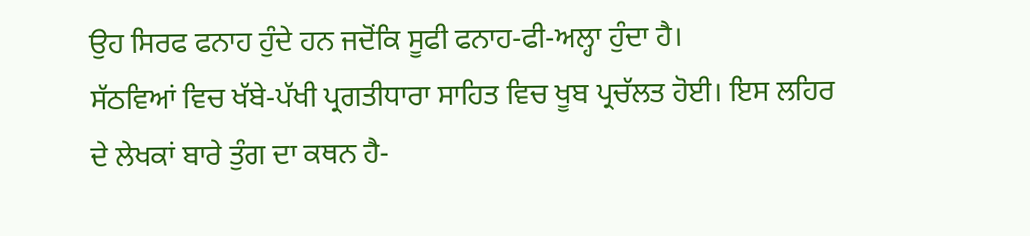ਉਹ ਸਿਰਫ ਫਨਾਹ ਹੁੰਦੇ ਹਨ ਜਦੋਂਕਿ ਸੂਫੀ ਫਨਾਹ-ਫੀ-ਅਲ੍ਹਾ ਹੁੰਦਾ ਹੈ।
ਸੱਠਵਿਆਂ ਵਿਚ ਖੱਬੇ-ਪੱਖੀ ਪ੍ਰਗਤੀਧਾਰਾ ਸਾਹਿਤ ਵਿਚ ਖੂਬ ਪ੍ਰਚੱਲਤ ਹੋਈ। ਇਸ ਲਹਿਰ ਦੇ ਲੇਖਕਾਂ ਬਾਰੇ ਤੁੰਗ ਦਾ ਕਥਨ ਹੈ-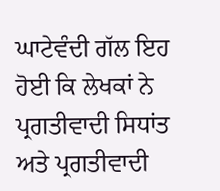ਘਾਟੇਵੰਦੀ ਗੱਲ ਇਹ ਹੋਈ ਕਿ ਲੇਖਕਾਂ ਨੇ ਪ੍ਰਗਤੀਵਾਦੀ ਸਿਧਾਂਤ ਅਤੇ ਪ੍ਰਗਤੀਵਾਦੀ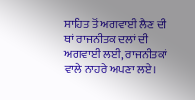ਸਾਹਿਤ ਤੋਂ ਅਗਵਾਈ ਲੈਣ ਦੀ ਥਾਂ ਰਾਜਨੀਤਕ ਦਲਾਂ ਦੀ ਅਗਵਾਈ ਲਈ, ਰਾਜਨੀਤਕਾਂ ਵਾਲੇ ਨਾਹਰੇ ਅਪਣਾ ਲਏ।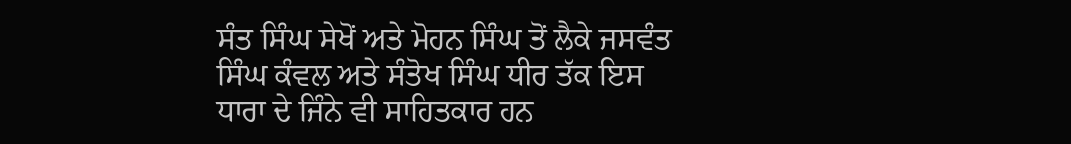ਸੰਤ ਸਿੰਘ ਸੇਖੋਂ ਅਤੇ ਮੋਹਨ ਸਿੰਘ ਤੋਂ ਲੈਕੇ ਜਸਵੰਤ ਸਿੰਘ ਕੰਵਲ ਅਤੇ ਸੰਤੋਖ ਸਿੰਘ ਧੀਰ ਤੱਕ ਇਸ ਧਾਰਾ ਦੇ ਜਿੰਨੇ ਵੀ ਸਾਹਿਤਕਾਰ ਹਨ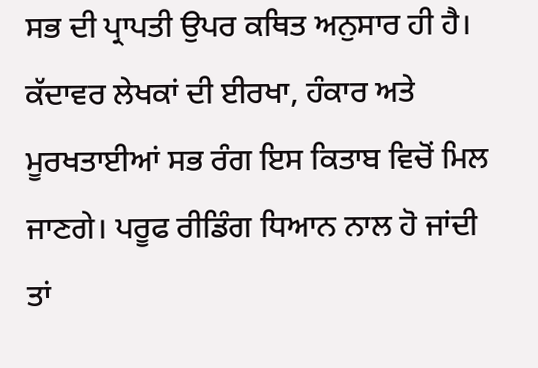ਸਭ ਦੀ ਪ੍ਰਾਪਤੀ ਉਪਰ ਕਥਿਤ ਅਨੁਸਾਰ ਹੀ ਹੈ।
ਕੱਦਾਵਰ ਲੇਖਕਾਂ ਦੀ ਈਰਖਾ, ਹੰਕਾਰ ਅਤੇ ਮੂਰਖਤਾਈਆਂ ਸਭ ਰੰਗ ਇਸ ਕਿਤਾਬ ਵਿਚੋਂ ਮਿਲ ਜਾਣਗੇ। ਪਰੂਫ ਰੀਡਿੰਗ ਧਿਆਨ ਨਾਲ ਹੋ ਜਾਂਦੀ ਤਾਂ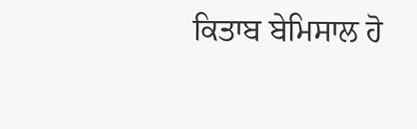ਕਿਤਾਬ ਬੇਮਿਸਾਲ ਹੋ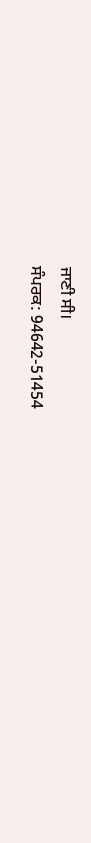ਜਾਣੀ ਸੀ।
ਸੰਪਰਕ: 94642-51454